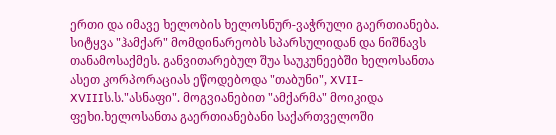ერთი და იმავე ხელობის ხელოსნურ-ვაჭრული გაერთიანება. სიტყვა "ჰამქარ" მომდინარეობს სპარსულიდან და ნიშნავს თანამოსაქმეს. განვითარებულ შუა საუკუნეებში ხელოსანთა ასეთ კორპორაციას ეწოდებოდა "თაბუნი", XVII-XVIIIს.ს."ასნაფი". მოგვიანებით "ამქარმა" მოიკიდა ფეხი.ხელოსანთა გაერთიანებანი საქართველოში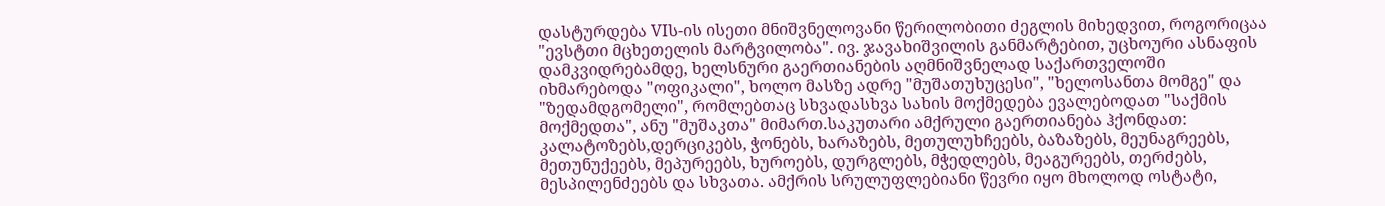დასტურდება VIს-ის ისეთი მნიშვნელოვანი წერილობითი ძეგლის მიხედვით, როგორიცაა "ევსტთი მცხეთელის მარტვილობა". ივ. ჯავახიშვილის განმარტებით, უცხოური ასნაფის დამკვიდრებამდე, ხელსნური გაერთიანების აღმნიშვნელად საქართველოში იხმარებოდა "ოფიკალი", ხოლო მასზე ადრე "მუშათუხუცესი", "ხელოსანთა მომგე" და "ზედამდგომელი", რომლებთაც სხვადასხვა სახის მოქმედება ევალებოდათ "საქმის მოქმედთა", ანუ "მუშაკთა" მიმართ.საკუთარი ამქრული გაერთიანება ჰქონდათ: კალატოზებს,დერციკებს, ჭონებს, ხარაზებს, მეთულუხჩეებს, ბაზაზებს, მეუნაგრეებს, მეთუნუქეებს, მეპურეებს, ხუროებს, დურგლებს, მჭედლებს, მეაგურეებს, თერძებს, მესპილენძეებს და სხვათა. ამქრის სრულუფლებიანი წევრი იყო მხოლოდ ოსტატი,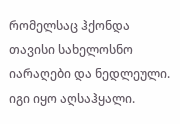რომელსაც ჰქონდა თავისი სახელოსნო იარაღები და ნედლეული. იგი იყო აღსაჰყალი.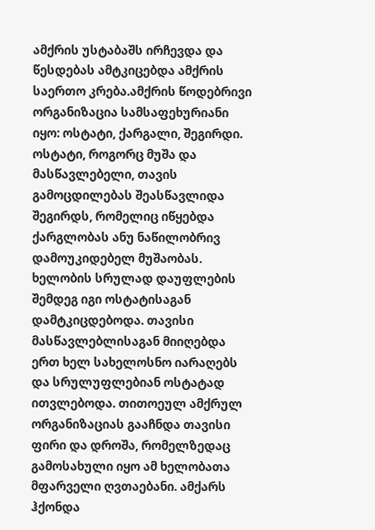ამქრის უსტაბაშს ირჩევდა და წესდებას ამტკიცებდა ამქრის საერთო კრება.ამქრის წოდებრივი ორგანიზაცია სამსაფეხურიანი იყო: ოსტატი, ქარგალი, შეგირდი. ოსტატი, როგორც მუშა და მასწავლებელი, თავის გამოცდილებას შეასწავლიდა შეგირდს, რომელიც იწყებდა ქარგლობას ანუ ნაწილობრივ დამოუკიდებელ მუშაობას. ხელობის სრულად დაუფლების შემდეგ იგი ოსტატისაგან დამტკიცდებოდა. თავისი მასწავლებლისაგან მიიღებდა ერთ ხელ სახელოსნო იარაღებს და სრულუფლებიან ოსტატად ითვლებოდა. თითოეულ ამქრულ ორგანიზაციას გააჩნდა თავისი ფირი და დროშა, რომელზედაც გამოსახული იყო ამ ხელობათა მფარველი ღვთაებანი. ამქარს ჰქონდა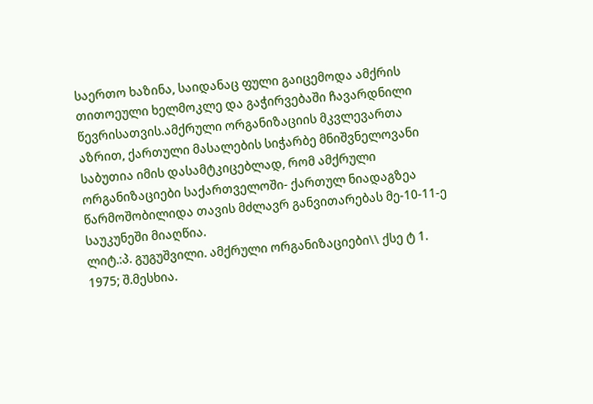საერთო ხაზინა, საიდანაც ფული გაიცემოდა ამქრის თითოეული ხელმოკლე და გაჭირვებაში ჩავარდნილი წევრისათვის.ამქრული ორგანიზაციის მკვლევართა აზრით, ქართული მასალების სიჭარბე მნიშვნელოვანი საბუთია იმის დასამტკიცებლად, რომ ამქრული ორგანიზაციები საქართველოში- ქართულ ნიადაგზეა წარმოშობილიდა თავის მძლავრ განვითარებას მე-10-11-ე საუკუნეში მიაღწია.
ლიტ.:პ. გუგუშვილი. ამქრული ორგანიზაციები\\ ქსე ტ 1. 1975; შ.მესხია.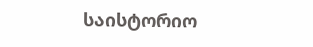საისტორიო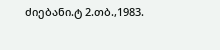ძიებანი.ტ 2.თბ.,1983.